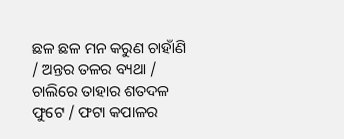ଛଳ ଛଳ ମନ କରୁଣ ଚାହାଁଣି / ଅନ୍ତର ତଳର ବ୍ୟଥା / ଚାଲିରେ ତାହାର ଶତଦଳ ଫୁଟେ / ଫଟା କପାଳର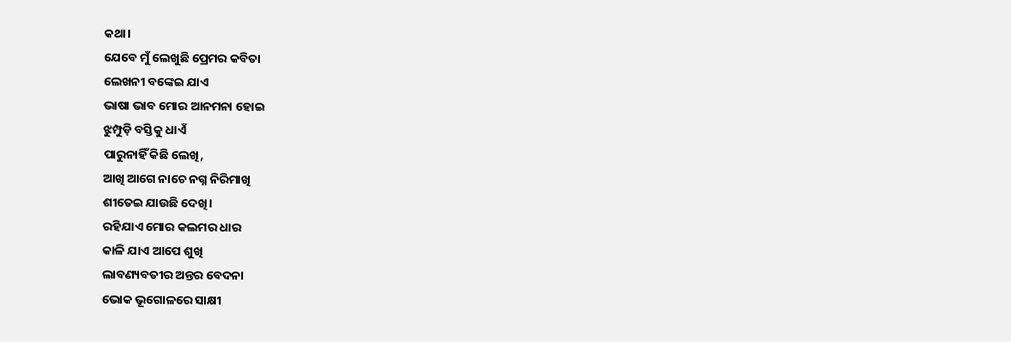କଥା।
ଯେବେ ମୁଁ ଲେଖୁଛି ପ୍ରେମର କବିତା
ଲେଖନୀ ବଙ୍କେଇ ଯାଏ
ଭାଷା ଭାବ ମୋର ଆନମନା ହୋଇ
ଝୁମ୍ପୁଡ଼ି ବସ୍ତିକୁ ଧାଏଁ
ପାରୁନାହିଁ କିଛି ଲେଖି,
ଆଖି ଆଗେ ନାଚେ ନଗ୍ନ ନିରିମାଖି
ଶୀତେଇ ଯାଉଛି ଦେଖି।
ରହିଯାଏ ମୋର କଲମର ଧାର
କାଳି ଯାଏ ଆପେ ଶୁଖି
ଲାବଣ୍ୟବତୀର ଅନ୍ତର ବେଦନା
ଭୋକ ଭୂଗୋଳରେ ସାକ୍ଷୀ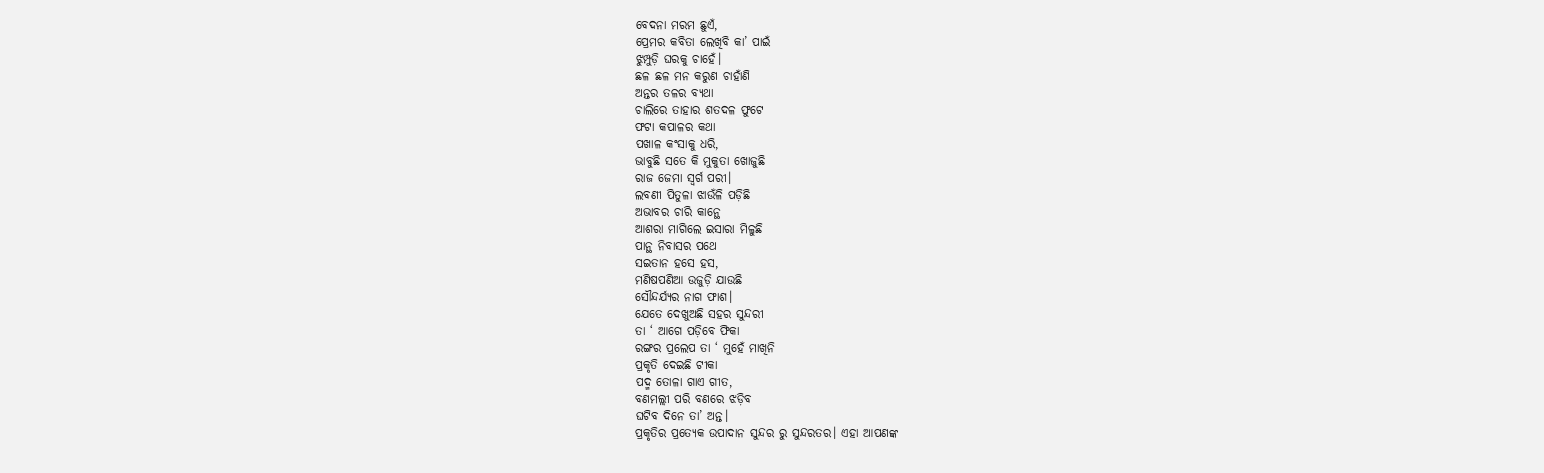ବେଦନା ମରମ ଛୁଏଁ,
ପ୍ରେମର କବିତା ଲେଖିବି କା’ ପାଇଁ
ଝୁମ୍ପୁଡ଼ି ଘରକୁ ଚାହେଁ।
ଛଳ ଛଳ ମନ କରୁଣ ଚାହାଁଣି
ଅନ୍ତର ତଳର ବ୍ୟଥା
ଚାଲିରେ ତାହାର ଶତଦଳ ଫୁଟେ
ଫଟା କପାଳର କଥା
ପଖାଳ କଂସାକୁ ଧରି,
ଭାବୁଛି ସତେ କି ମୁକୁତା ଖୋଜୁଛି
ରାଜ ଜେମା ସ୍ବର୍ଗ ପରୀ।
ଲବଣୀ ପିତୁଳା ଝାଉଁଳି ପଡ଼ିଛି
ଅଭାବର ଚାରି କାନ୍ଥେ
ଆଶରା ମାଗିଲେ ଇସାରା ମିଳୁଛି
ପାନ୍ଥ ନିବାସର ପଥେ
ସଇତାନ ହସେ ହସ,
ମଣିଷପଣିଆ ଉଜୁଡ଼ି ଯାଉଛି
ସୌନ୍ଦର୍ଯ୍ୟର ନାଗ ଫାଶ।
ଯେତେ ଦେଖୁଅଛି ସହର ସୁନ୍ଦରୀ
ତା ‘ ଆଗେ ପଡ଼ିବେ ଫିକା
ରଙ୍ଗର ପ୍ରଲେପ ତା ‘ ମୁହେଁ ମାଖିନି
ପ୍ରକୃତି ଦେଇଛି ଟୀକା
ପଦ୍ମ ତୋଳା ଗାଏ ଗୀତ,
ବଣମଲ୍ଲୀ ପରି ବଣରେ ଝଡ଼ିବ
ଘଟିବ ଦିନେ ତା’ ଅନ୍ତ।
ପ୍ରକୃତିର ପ୍ରତ୍ୟେକ ଉପାଦାନ ସୁନ୍ଦର ରୁ ସୁନ୍ଦରତର। ଏହା ଆପଣଙ୍କ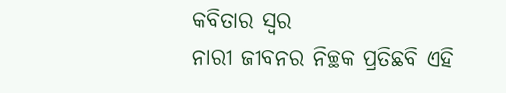କବିତାର ସ୍ୱର
ନାରୀ ଜୀବନର ନିଚ୍ଛକ ପ୍ରତିଛବି ଏହି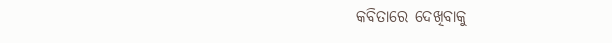କବିତାରେ ଦେଖିବାକୁ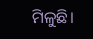ମିଳୁଛି।